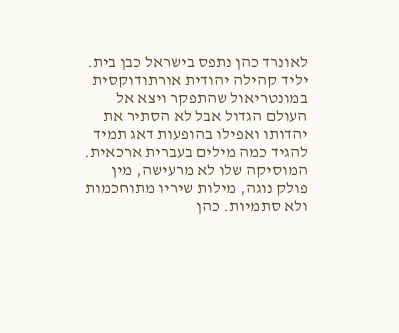לאונרד כהן נתפס בישראל כבן בית. יליד קהילה יהודית אורתודוקסית במונטריאול שהתפקר ויצא אל העולם הגדול אבל לא הסתיר את יהדותו ואפילו בהופעות דאג תמיד להגיד כמה מילים בעברית ארכאית. המוסיקה שלו לא מרעישה, מין פולק נוגה, מילות שיריו מתוחכמות ולא סתמיות. כהן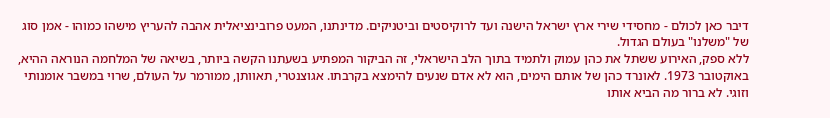דיבר כאן לכולם - מחסידי שירי ארץ ישראל הישנה ועד לרוקיסטים וביטניקים. מדינתנו, המעט פרובינציאלית אהבה להעריץ מישהו כמוהו - אמן סוג של "משלנו" בעולם הגדול.
ללא ספק, האירוע ששתל את כהן עמוק ולתמיד בתוך הלב הישראלי, זה הביקור המפתיע בשעתנו הקשה ביותר, בשיאה של המלחמה הנוראה ההיא, באוקטובר 1973. לאונרד כהן של אותם הימים, הוא לא אדם שנעים להימצא בקרבתו. אגוצנטרי, תאוותן, ממורמר על העולם, שרוי במשבר אומנותי וזוגי. לא ברור מה הביא אותו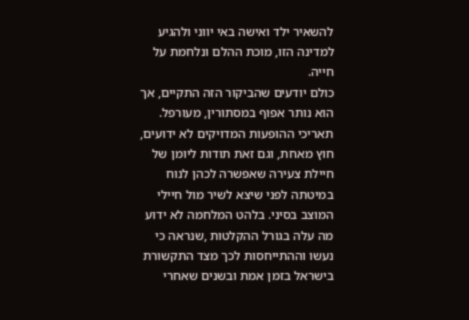להשאיר ילד ואישה באי יווני ולהגיע למדינה הזו, מוכת ההלם ונלחמת על חייה.
כולם יודעים שהביקור הזה התקיים, אך הוא נותר אפוף במסתורין, מעורפל. תאריכי ההופעות המדויקים לא ידועים, חוץ מאחת, וגם זאת תודות ליומן של חיילת צעירה שאפשרה לכהן לנוח במיטתה לפני שיצא לשיר מול חיילי המוצב בסיני. בלהט המלחמה לא ידוע מה עלה בגורל ההקלטות ,שנראה כי נעשו וההתייחסות לכך מצד התקשורת בישראל בזמן אמת ובשנים שאחרי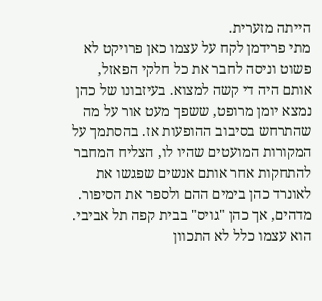הייתה מזערית.
מתי פרידמן לקח על עצמו כאן פרויקט לא פשוט וניסה לחבר את כל חלקי הפאזל, אותם היה די קשה למצוא. בעיזבונו של כהן נמצא יומן מרופט, ששפך מעט אור על מה שהתרחש בסיבוב ההופעות אז. בהסתמך על המקורות המועטים שהיו לו, הצליח המחבר להתחקות אחר אותם אנשים שפגשו את לאונרד כהן בימים ההם ולספר את הסיפור.
מדהים, אך כהן "גויס" בבית קפה תל אביבי. הוא עצמו כלל לא התכוון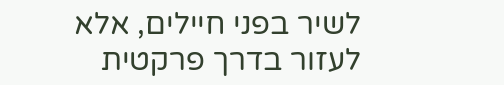לשיר בפני חיילים, אלא לעזור בדרך פרקטית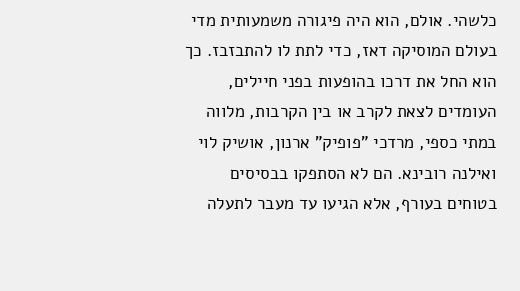כלשהי. אולם, הוא היה פיגורה משמעותית מדי בעולם המוסיקה דאז, כדי לתת לו להתבזבז. כך הוא החל את דרכו בהופעות בפני חיילים, העומדים לצאת לקרב או בין הקרבות, מלווה במתי כספי, מרדכי "פופיק" ארנון, אושיק לוי ואילנה רובינא. הם לא הסתפקו בבסיסים בטוחים בעורף, אלא הגיעו עד מעבר לתעלה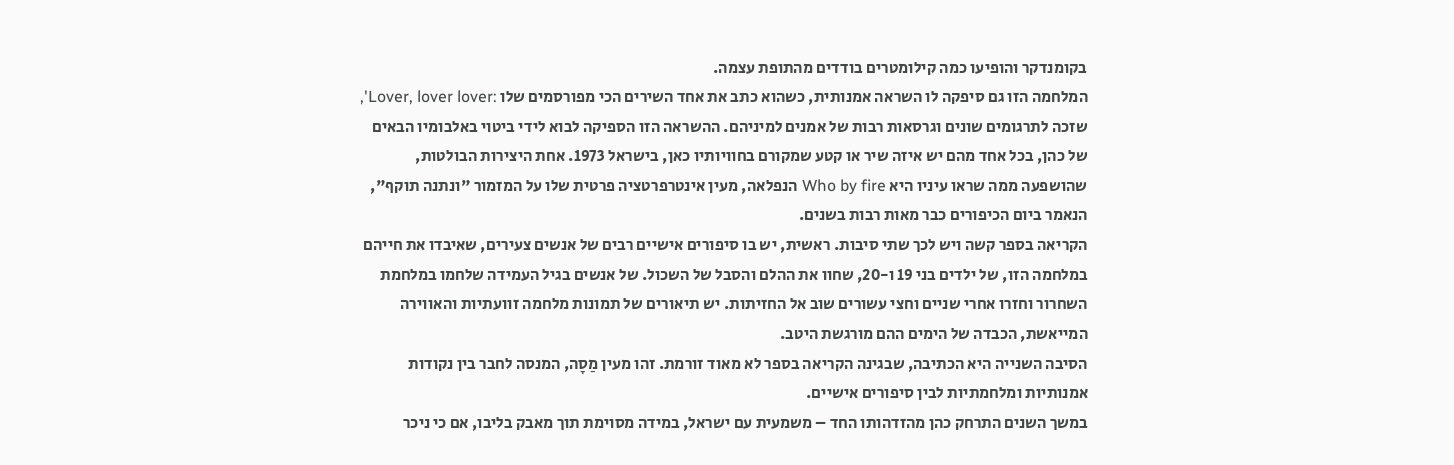בקומנדקר והופיעו כמה קילומטרים בודדים מהתופת עצמה.
המלחמה הזו גם סיפקה לו השראה אמנותית, כשהוא כתב את אחד השירים הכי מפורסמים שלו :Lover, lover lover', שזכה לתרגומים שונים וגרסאות רבות של אמנים למיניהם. ההשראה הזו הספיקה לבוא לידי ביטוי באלבומיו הבאים של כהן, בכל אחד מהם יש איזה שיר או קטע שמקורם בחוויותיו כאן, בישראל 1973. אחת היצירות הבולטות, שהושפעה ממה שראו עיניו היא Who by fire הנפלאה, מעין אינטרפרטציה פרטית שלו על המזמור "ונתנה תוקף", הנאמר ביום הכיפורים כבר מאות רבות בשנים.
הקריאה בספר קשה ויש לכך שתי סיבות. ראשית, יש בו סיפורים אישיים רבים של אנשים צעירים, שאיבדו את חייהם במלחמה הזו, של ילדים בני 19 ו-20, שחוו את ההלם והסבל של השכול. של אנשים בגיל העמידה שלחמו במלחמת השחרור וחזרו אחרי שניים וחצי עשורים שוב אל החזיתות. יש תיאורים של תמונות מלחמה זוועתיות והאווירה המייאשת, הכבדה של הימים ההם מורגשת היטב.
הסיבה השנייה היא הכתיבה, שבגינה הקריאה בספר לא מאוד זורמת. זהו מעין מַסָה, המנסה לחבר בין נקודות אמנותיות ומלחמתיות לבין סיפורים אישיים.
במשך השנים התרחק כהן מהזדהותו החד – משמעית עם ישראל, במידה מסוימת תוך מאבק בליבו, אם כי ניכר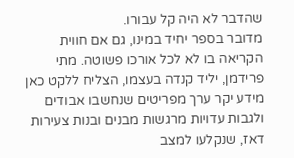שהדבר לא היה קל עבורו.
מדובר בספר יחיד במינו, גם אם חווית הקריאה בו לא לכל אורכו פשוטה. מתי פרידמן, יליד קנדה בעצמו, הצליח ללקט כאן מידע יקר ערך מפריטים שנחשבו אבודים ולגבות עדויות מרגשות מבנים ובנות צעירות דאז, שנקלעו למצב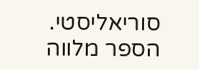סוריאליסטי. הספר מלווה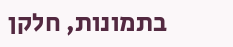בתמונות, חלקן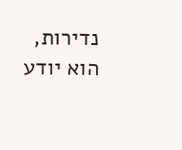נדירות, הוא יודע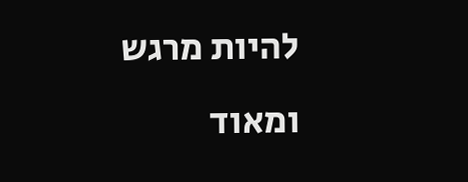להיות מרגש ומאוד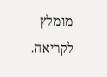מומלץ לקריאה.